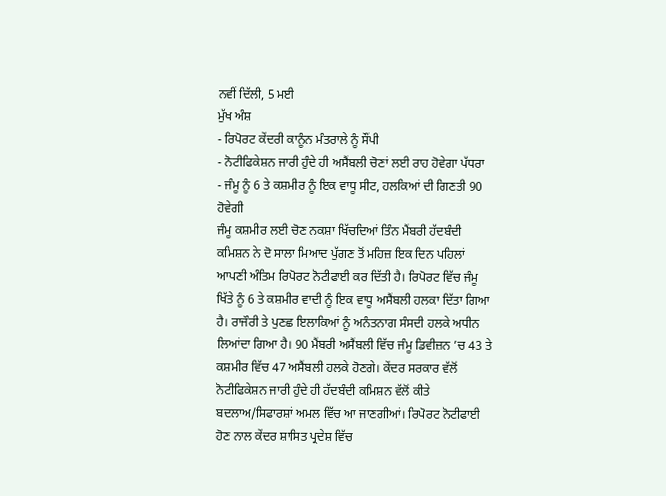ਨਵੀਂ ਦਿੱਲੀ, 5 ਮਈ
ਮੁੱਖ ਅੰਸ਼
- ਰਿਪੋਰਟ ਕੇਂਦਰੀ ਕਾਨੂੰਨ ਮੰਤਰਾਲੇ ਨੂੰ ਸੌਂਪੀ
- ਨੋਟੀਫਿਕੇਸ਼ਨ ਜਾਰੀ ਹੁੰਦੇ ਹੀ ਅਸੈਂਬਲੀ ਚੋਣਾਂ ਲਈ ਰਾਹ ਹੋਵੇਗਾ ਪੱਧਰਾ
- ਜੰਮੂ ਨੂੰ 6 ਤੇ ਕਸ਼ਮੀਰ ਨੂੰ ਇਕ ਵਾਧੂ ਸੀਟ, ਹਲਕਿਆਂ ਦੀ ਗਿਣਤੀ 90 ਹੋਵੇਗੀ
ਜੰਮੂ ਕਸ਼ਮੀਰ ਲਈ ਚੋਣ ਨਕਸ਼ਾ ਖਿੱਚਦਿਆਂ ਤਿੰਨ ਮੈਂਬਰੀ ਹੱਦਬੰਦੀ ਕਮਿਸ਼ਨ ਨੇ ਦੋ ਸਾਲਾ ਮਿਆਦ ਪੁੱਗਣ ਤੋਂ ਮਹਿਜ਼ ਇਕ ਦਿਨ ਪਹਿਲਾਂ ਆਪਣੀ ਅੰਤਿਮ ਰਿਪੋਰਟ ਨੋਟੀਫਾਈ ਕਰ ਦਿੱਤੀ ਹੈ। ਰਿਪੋਰਟ ਵਿੱਚ ਜੰਮੂ ਖਿੱਤੇ ਨੂੰ 6 ਤੇ ਕਸ਼ਮੀਰ ਵਾਦੀ ਨੂੰ ਇਕ ਵਾਧੂ ਅਸੈਂਬਲੀ ਹਲਕਾ ਦਿੱਤਾ ਗਿਆ ਹੈ। ਰਾਜੌਰੀ ਤੇ ਪੁਣਛ ਇਲਾਕਿਆਂ ਨੂੰ ਅਨੰਤਨਾਗ ਸੰਸਦੀ ਹਲਕੇ ਅਧੀਨ ਲਿਆਂਦਾ ਗਿਆ ਹੈ। 90 ਮੈਂਬਰੀ ਅਸੈਂਬਲੀ ਵਿੱਚ ਜੰਮੂ ਡਿਵੀਜ਼ਨ ’ਚ 43 ਤੇ ਕਸ਼ਮੀਰ ਵਿੱਚ 47 ਅਸੈਂਬਲੀ ਹਲਕੇ ਹੋਣਗੇ। ਕੇਂਦਰ ਸਰਕਾਰ ਵੱਲੋਂ ਨੋਟੀਫਿਕੇਸ਼ਨ ਜਾਰੀ ਹੁੰਦੇ ਹੀ ਹੱਦਬੰਦੀ ਕਮਿਸ਼ਨ ਵੱਲੋਂ ਕੀਤੇ ਬਦਲਾਅ/ਸਿਫਾਰਸ਼ਾਂ ਅਮਲ ਵਿੱਚ ਆ ਜਾਣਗੀਆਂ। ਰਿਪੋਰਟ ਨੋਟੀਫਾਈ ਹੋਣ ਨਾਲ ਕੇਂਦਰ ਸ਼ਾਸਿਤ ਪ੍ਰਦੇਸ਼ ਵਿੱਚ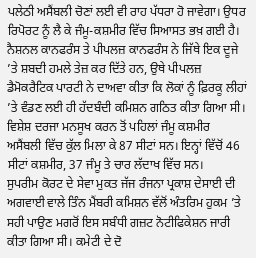ਪਲੇਠੀ ਅਸੈਂਬਲੀ ਚੋਣਾਂ ਲਈ ਵੀ ਰਾਹ ਪੱਧਰਾ ਹੋ ਜਾਵੇਗਾ। ਉਧਰ ਰਿਪੋਰਟ ਨੂੰ ਲੈ ਕੇ ਜੰਮੂ-ਕਸ਼ਮੀਰ ਵਿੱਚ ਸਿਆਸਤ ਭਖ਼ ਗਈ ਹੈ। ਨੈਸ਼ਨਲ ਕਾਨਫਰੰਸ ਤੇ ਪੀਪਲਜ਼ ਕਾਨਫਰੰਸ ਨੇ ਜਿੱਥੇ ਇਕ ਦੂਜੇ ’ਤੇ ਸ਼ਬਦੀ ਹਮਲੇ ਤੇਜ਼ ਕਰ ਦਿੱਤੇ ਹਨ, ਉਥੇ ਪੀਪਲਜ਼ ਡੈਮੋਕਰੈਟਿਕ ਪਾਰਟੀ ਨੇ ਦਾਅਵਾ ਕੀਤਾ ਕਿ ਲੋਕਾਂ ਨੂੰ ਫ਼ਿਰਕੂ ਲੀਹਾਂ ’ਤੇ ਵੰਡਣ ਲਈ ਹੀ ਹੱਦਬੰਦੀ ਕਮਿਸ਼ਨ ਗਠਿਤ ਕੀਤਾ ਗਿਆ ਸੀ। ਵਿਸ਼ੇਸ਼ ਦਰਜਾ ਮਨਸੂਖ ਕਰਨ ਤੋਂ ਪਹਿਲਾਂ ਜੰਮੂ ਕਸ਼ਮੀਰ
ਅਸੈਂਬਲੀ ਵਿੱਚ ਕੁੱਲ ਮਿਲਾ ਕੇ 87 ਸੀਟਾਂ ਸਨ। ਇਨ੍ਹਾਂ ਵਿੱਚੋਂ 46 ਸੀਟਾਂ ਕਸ਼ਮੀਰ, 37 ਜੰਮੂ ਤੇ ਚਾਰ ਲੱਦਾਖ ਵਿੱਚ ਸਨ।
ਸੁਪਰੀਮ ਕੋਰਟ ਦੇ ਸੇਵਾ ਮੁਕਤ ਜੱਜ ਰੰਜਨਾ ਪ੍ਰਕਾਸ਼ ਦੇਸਾਈ ਦੀ ਅਗਵਾਈ ਵਾਲੇ ਤਿੰਨ ਮੈਂਬਰੀ ਕਮਿਸ਼ਨ ਵੱਲੋਂ ਅੰਤਰਿਮ ਹੁਕਮ ’ਤੇ ਸਹੀ ਪਾਉਣ ਮਗਰੋਂ ਇਸ ਸਬੰਧੀ ਗਜ਼ਟ ਨੋਟੀਫਿਕੇਸ਼ਨ ਜਾਰੀ ਕੀਤਾ ਗਿਆ ਸੀ। ਕਮੇਟੀ ਦੇ ਦੋ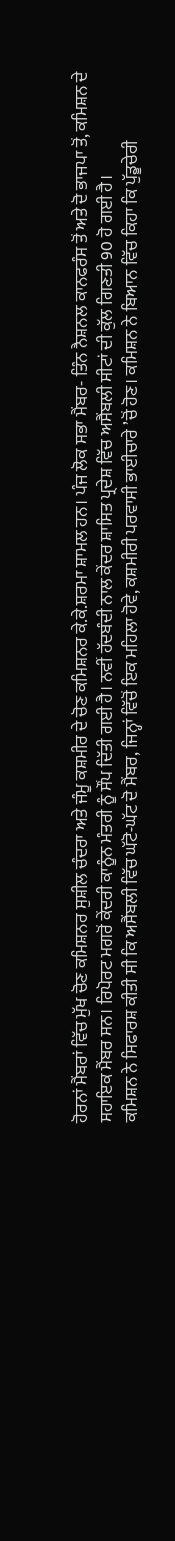ਹੋਰਨਾਂ ਮੈਂਬਰਾਂ ਵਿੱਚ ਮੁੱਖ ਚੋਣ ਕਮਿਸ਼ਨਰ ਸੁਸ਼ੀਲ ਚੰਦਰਾ ਅਤੇ ਜੰਮੂ ਕਸ਼ਮੀਰ ਦੇ ਚੋਣ ਕਮਿਸ਼ਨਰ ਕੇ.ਕੇ.ਸ਼ਰਮਾ ਸ਼ਾਮਲ ਹਨ। ਪੰਜ ਲੋਕ ਸਭਾ ਮੈਂਬਰ- ਤਿੰਨ ਨੈਸ਼ਨਲ ਕਾਨਫਰੰਸ ਤੋਂ ਅਤੇ ਦੋ ਭਾਜਪਾ ਤੋਂ, ਕਮਿਸ਼ਨ ਦੇ ਸਹਾਇਕ ਮੈਂਬਰ ਸਨ। ਰਿਪੋਰਟ ਮਗਰੋਂ ਕੇਂਦਰੀ ਕਾਨੂੰਨ ਮੰਤਰੀ ਨੂੰ ਸੌਂਪ ਦਿੱਤੀ ਗਈ ਹੈ। ਨਵੀਂ ਹੱਦਬੰਦੀ ਨਾਲ ਕੇਂਦਰ ਸ਼ਾਸਿਤ ਪ੍ਰਦੇਸ਼ ਵਿੱਚ ਅਸੈਂਬਲੀ ਸੀਟਾਂ ਦੀ ਕੁੱਲ ਗਿਣਤੀ 90 ਹੋ ਗਈ ਹੈ।
ਕਮਿਸ਼ਨ ਨੇ ਸਿਫਾਰਸ਼ ਕੀਤੀ ਸੀ ਕਿ ਅਸੈਂਬਲੀ ਵਿੱਚ ਘੱਟੋ-ਘੱਟ ਦੋ ਮੈਂਬਰ, ਜਿਨ੍ਹਾਂ ਵਿੱਚੋਂ ਇਕ ਮਹਿਲਾ ਹੋਵੇ, ਕਸ਼ਮੀਰੀ ਪਰਵਾਸੀ ਭਾਈਚਾਰੇ ’ਚੋਂ ਹੋਣ। ਕਮਿਸ਼ਨ ਨੇ ਬਿਆਨ ਵਿੱਚ ਕਿਹਾ ਕਿ ਪੁੱਡੂਚੇਰੀ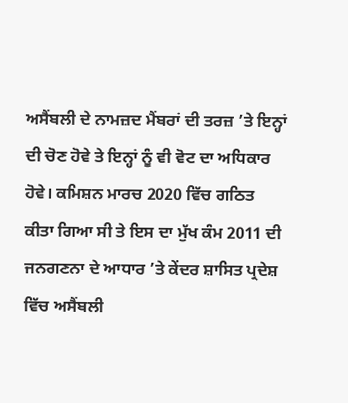ਅਸੈਂਬਲੀ ਦੇ ਨਾਮਜ਼ਦ ਮੈਂਬਰਾਂ ਦੀ ਤਰਜ਼ ’ਤੇ ਇਨ੍ਹਾਂ ਦੀ ਚੋਣ ਹੋਵੇ ਤੇ ਇਨ੍ਹਾਂ ਨੂੰ ਵੀ ਵੋਟ ਦਾ ਅਧਿਕਾਰ ਹੋਵੇ। ਕਮਿਸ਼ਨ ਮਾਰਚ 2020 ਵਿੱਚ ਗਠਿਤ ਕੀਤਾ ਗਿਆ ਸੀ ਤੇ ਇਸ ਦਾ ਮੁੱਖ ਕੰਮ 2011 ਦੀ ਜਨਗਣਨਾ ਦੇ ਆਧਾਰ ’ਤੇ ਕੇਂਦਰ ਸ਼ਾਸਿਤ ਪ੍ਰਦੇਸ਼ ਵਿੱਚ ਅਸੈਂਬਲੀ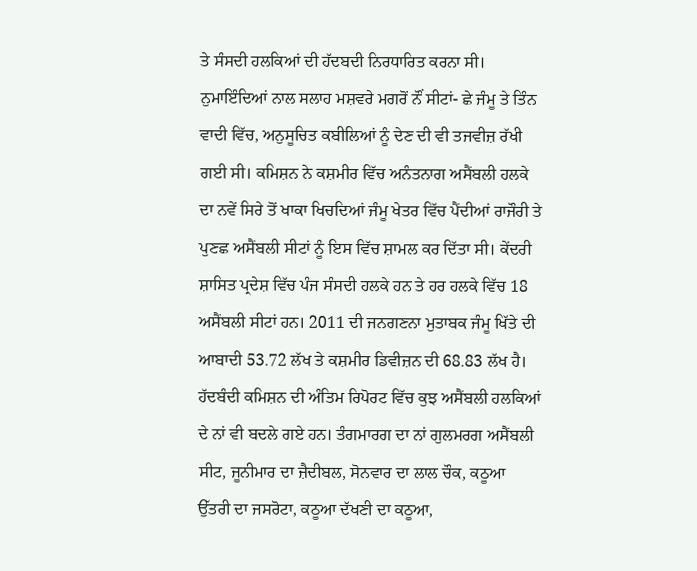ਤੇ ਸੰਸਦੀ ਹਲਕਿਆਂ ਦੀ ਹੱਦਬਦੀ ਨਿਰਧਾਰਿਤ ਕਰਨਾ ਸੀ। ਨੁਮਾਇੰਦਿਆਂ ਨਾਲ ਸਲਾਹ ਮਸ਼ਵਰੇ ਮਗਰੋਂ ਨੌਂ ਸੀਟਾਂ- ਛੇ ਜੰਮੂ ਤੇ ਤਿੰਨ ਵਾਦੀ ਵਿੱਚ, ਅਨੁਸੂਚਿਤ ਕਬੀਲਿਆਂ ਨੂੰ ਦੇਣ ਦੀ ਵੀ ਤਜਵੀਜ਼ ਰੱਖੀ ਗਈ ਸੀ। ਕਮਿਸ਼ਨ ਨੇ ਕਸ਼ਮੀਰ ਵਿੱਚ ਅਨੰਤਨਾਗ ਅਸੈਂਬਲੀ ਹਲਕੇ ਦਾ ਨਵੇਂ ਸਿਰੇ ਤੋਂ ਖਾਕਾ ਖਿਚਦਿਆਂ ਜੰਮੂ ਖੇਤਰ ਵਿੱਚ ਪੈਂਦੀਆਂ ਰਾਜੌਰੀ ਤੇ ਪੁਣਛ ਅਸੈਂਬਲੀ ਸੀਟਾਂ ਨੂੰ ਇਸ ਵਿੱਚ ਸ਼ਾਮਲ ਕਰ ਦਿੱਤਾ ਸੀ। ਕੇਂਦਰੀ ਸ਼ਾਸਿਤ ਪ੍ਰਦੇਸ਼ ਵਿੱਚ ਪੰਜ ਸੰਸਦੀ ਹਲਕੇ ਹਨ ਤੇ ਹਰ ਹਲਕੇ ਵਿੱਚ 18 ਅਸੈਂਬਲੀ ਸੀਟਾਂ ਹਨ। 2011 ਦੀ ਜਨਗਣਨਾ ਮੁਤਾਬਕ ਜੰਮੂ ਖਿੱਤੇ ਦੀ ਆਬਾਦੀ 53.72 ਲੱਖ ਤੇ ਕਸ਼ਮੀਰ ਡਿਵੀਜ਼ਨ ਦੀ 68.83 ਲੱਖ ਹੈ। ਹੱਦਬੰਦੀ ਕਮਿਸ਼ਨ ਦੀ ਅੰਤਿਮ ਰਿਪੋਰਟ ਵਿੱਚ ਕੁਝ ਅਸੈਂਬਲੀ ਹਲਕਿਆਂ ਦੇ ਨਾਂ ਵੀ ਬਦਲੇ ਗਏ ਹਨ। ਤੰਗਮਾਰਗ ਦਾ ਨਾਂ ਗੁਲਮਰਗ ਅਸੈਂਬਲੀ ਸੀਟ, ਜੂਨੀਮਾਰ ਦਾ ਜ਼ੈਦੀਬਲ, ਸੋਨਵਾਰ ਦਾ ਲਾਲ ਚੌਕ, ਕਠੂਆ ਉੱਤਰੀ ਦਾ ਜਸਰੋਟਾ, ਕਠੂਆ ਦੱਖਣੀ ਦਾ ਕਠੂਆ,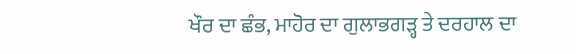ਖੌਰ ਦਾ ਛੰਭ, ਮਾਹੋਰ ਦਾ ਗੁਲਾਭਗੜ੍ਹ ਤੇ ਦਰਹਾਲ ਦਾ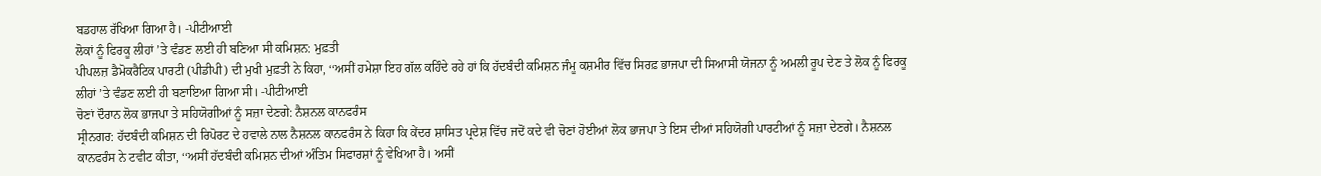ਬਡਹਾਲ ਰੱਖਿਆ ਗਿਆ ਹੈ। -ਪੀਟੀਆਈ
ਲੋਕਾਂ ਨੂੰ ਫਿਰਕੂ ਲੀਹਾਂ ’ਤੇ ਵੰਡਣ ਲਈ ਹੀ ਬਣਿਆ ਸੀ ਕਮਿਸ਼ਨ: ਮੁਫ਼ਤੀ
ਪੀਪਲਜ਼ ਡੈਮੋਕਰੈਟਿਕ ਪਾਰਟੀ (ਪੀਡੀਪੀ) ਦੀ ਮੁਖੀ ਮੁਫ਼ਤੀ ਨੇ ਕਿਹਾ, ‘‘ਅਸੀਂ ਹਮੇਸ਼ਾ ਇਹ ਗੱਲ ਕਹਿੰਦੇ ਰਹੇ ਹਾਂ ਕਿ ਹੱਦਬੰਦੀ ਕਮਿਸ਼ਨ ਜੰਮੂ ਕਸ਼ਮੀਰ ਵਿੱਚ ਸਿਰਫ਼ ਭਾਜਪਾ ਦੀ ਸਿਆਸੀ ਯੋਜਨਾ ਨੂੰ ਅਮਲੀ ਰੂਪ ਦੇਣ ਤੇ ਲੋਕ ਨੂੰ ਫਿਰਕੂ ਲੀਹਾਂ ’ਤੇ ਵੰਡਣ ਲਈ ਹੀ ਬਣਾਇਆ ਗਿਆ ਸੀ। -ਪੀਟੀਆਈ
ਚੋਣਾਂ ਦੌਰਾਨ ਲੋਕ ਭਾਜਪਾ ਤੇ ਸਹਿਯੋਗੀਆਂ ਨੂੰ ਸਜ਼ਾ ਦੇਣਗੇ: ਨੈਸ਼ਨਲ ਕਾਨਫਰੰਸ
ਸ੍ਰੀਨਗਰ: ਹੱਦਬੰਦੀ ਕਮਿਸ਼ਨ ਦੀ ਰਿਪੋਰਟ ਦੇ ਹਵਾਲੇ ਨਾਲ ਨੈਸ਼ਨਲ ਕਾਨਫਰੰਸ ਨੇ ਕਿਹਾ ਕਿ ਕੇਂਦਰ ਸ਼ਾਸਿਤ ਪ੍ਰਦੇਸ਼ ਵਿੱਚ ਜਦੋਂ ਕਦੇ ਵੀ ਚੋਣਾਂ ਹੋਈਆਂ ਲੋਕ ਭਾਜਪਾ ਤੇ ਇਸ ਦੀਆਂ ਸਹਿਯੋਗੀ ਪਾਰਟੀਆਂ ਨੂੰ ਸਜ਼ਾ ਦੇਣਗੇ। ਨੈਸ਼ਨਲ ਕਾਨਫਰੰਸ ਨੇ ਟਵੀਟ ਕੀਤਾ, ‘‘ਅਸੀਂ ਹੱਦਬੰਦੀ ਕਮਿਸ਼ਨ ਦੀਆਂ ਅੰਤਿਮ ਸਿਫਾਰਸ਼ਾਂ ਨੂੰ ਵੇਖਿਆ ਹੈ। ਅਸੀਂ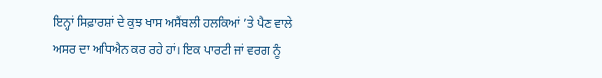ਇਨ੍ਹਾਂ ਸਿਫ਼ਾਰਸ਼ਾਂ ਦੇ ਕੁਝ ਖਾਸ ਅਸੈਂਬਲੀ ਹਲਕਿਆਂ ’ਤੇ ਪੈਣ ਵਾਲੇ ਅਸਰ ਦਾ ਅਧਿਐਨ ਕਰ ਰਹੇ ਹਾਂ। ਇਕ ਪਾਰਟੀ ਜਾਂ ਵਰਗ ਨੂੰ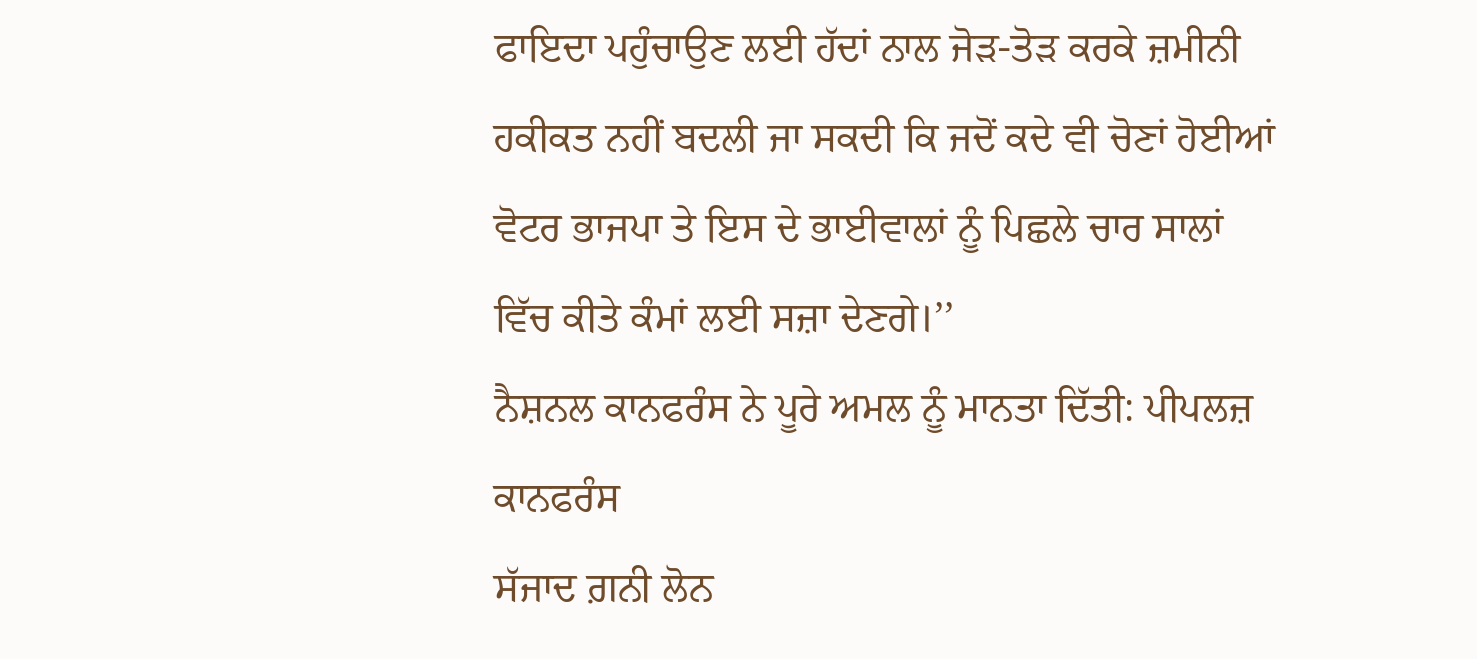ਫਾਇਦਾ ਪਹੁੰਚਾਉਣ ਲਈ ਹੱਦਾਂ ਨਾਲ ਜੋੜ-ਤੋੜ ਕਰਕੇ ਜ਼ਮੀਨੀ ਹਕੀਕਤ ਨਹੀਂ ਬਦਲੀ ਜਾ ਸਕਦੀ ਕਿ ਜਦੋਂ ਕਦੇ ਵੀ ਚੋਣਾਂ ਹੋਈਆਂ ਵੋਟਰ ਭਾਜਪਾ ਤੇ ਇਸ ਦੇ ਭਾਈਵਾਲਾਂ ਨੂੰ ਪਿਛਲੇ ਚਾਰ ਸਾਲਾਂ ਵਿੱਚ ਕੀਤੇ ਕੰਮਾਂ ਲਈ ਸਜ਼ਾ ਦੇਣਗੇ।’’
ਨੈਸ਼ਨਲ ਕਾਨਫਰੰਸ ਨੇ ਪੂਰੇ ਅਮਲ ਨੂੰ ਮਾਨਤਾ ਦਿੱਤੀ: ਪੀਪਲਜ਼ ਕਾਨਫਰੰਸ
ਸੱਜਾਦ ਗ਼ਨੀ ਲੋਨ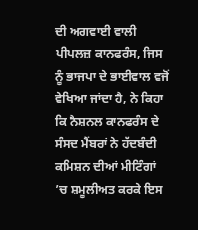ਦੀ ਅਗਵਾਈ ਵਾਲੀ ਪੀਪਲਜ਼ ਕਾਨਫਰੰਸ, ਜਿਸ ਨੂੰ ਭਾਜਪਾ ਦੇ ਭਾਈਵਾਲ ਵਜੋਂ ਵੇਖਿਆ ਜਾਂਦਾ ਹੈ, ਨੇ ਕਿਹਾ ਕਿ ਨੈਸ਼ਨਲ ਕਾਨਫਰੰਸ ਦੇ ਸੰਸਦ ਮੈਂਬਰਾਂ ਨੇ ਹੱਦਬੰਦੀ ਕਮਿਸ਼ਨ ਦੀਆਂ ਮੀਟਿੰਗਾਂ ’ਚ ਸ਼ਮੂਲੀਅਤ ਕਰਕੇ ਇਸ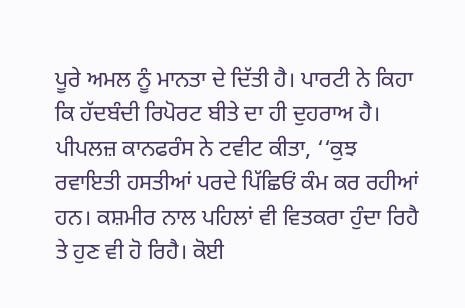ਪੂਰੇ ਅਮਲ ਨੂੰ ਮਾਨਤਾ ਦੇ ਦਿੱਤੀ ਹੈ। ਪਾਰਟੀ ਨੇ ਕਿਹਾ ਕਿ ਹੱਦਬੰਦੀ ਰਿਪੋਰਟ ਬੀਤੇ ਦਾ ਹੀ ਦੁਹਰਾਅ ਹੈ। ਪੀਪਲਜ਼ ਕਾਨਫਰੰਸ ਨੇ ਟਵੀਟ ਕੀਤਾ, ‘‘ਕੁਝ ਰਵਾਇਤੀ ਹਸਤੀਆਂ ਪਰਦੇ ਪਿੱਛਿਓਂ ਕੰਮ ਕਰ ਰਹੀਆਂ ਹਨ। ਕਸ਼ਮੀਰ ਨਾਲ ਪਹਿਲਾਂ ਵੀ ਵਿਤਕਰਾ ਹੁੰਦਾ ਰਿਹੈ ਤੇ ਹੁਣ ਵੀ ਹੋ ਰਿਹੈ। ਕੋਈ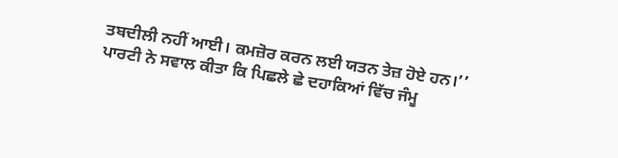ਤਬਦੀਲੀ ਨਹੀਂ ਆਈ। ਕਮਜ਼ੋਰ ਕਰਨ ਲਈ ਯਤਨ ਤੇਜ਼ ਹੋਏ ਹਨ।’’ ਪਾਰਟੀ ਨੇ ਸਵਾਲ ਕੀਤਾ ਕਿ ਪਿਛਲੇ ਛੇ ਦਹਾਕਿਆਂ ਵਿੱਚ ਜੰਮੂ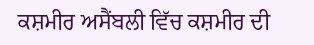ਕਸ਼ਮੀਰ ਅਸੈਂਬਲੀ ਵਿੱਚ ਕਸ਼ਮੀਰ ਦੀ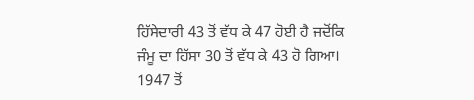ਹਿੱਸੇਦਾਰੀ 43 ਤੋਂ ਵੱਧ ਕੇ 47 ਹੋਈ ਹੈ ਜਦੋਂਕਿ ਜੰਮੂ ਦਾ ਹਿੱਸਾ 30 ਤੋਂ ਵੱਧ ਕੇ 43 ਹੋ ਗਿਆ। 1947 ਤੋਂ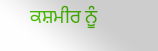ਕਸ਼ਮੀਰ ਨੂੰ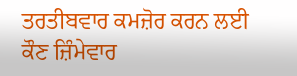ਤਰਤੀਬਵਾਰ ਕਮਜ਼ੋਰ ਕਰਨ ਲਈ ਕੌਣ ਜ਼ਿੰਮੇਵਾਰ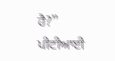ਹੈ?’’ ਪੀਟੀਆਈ